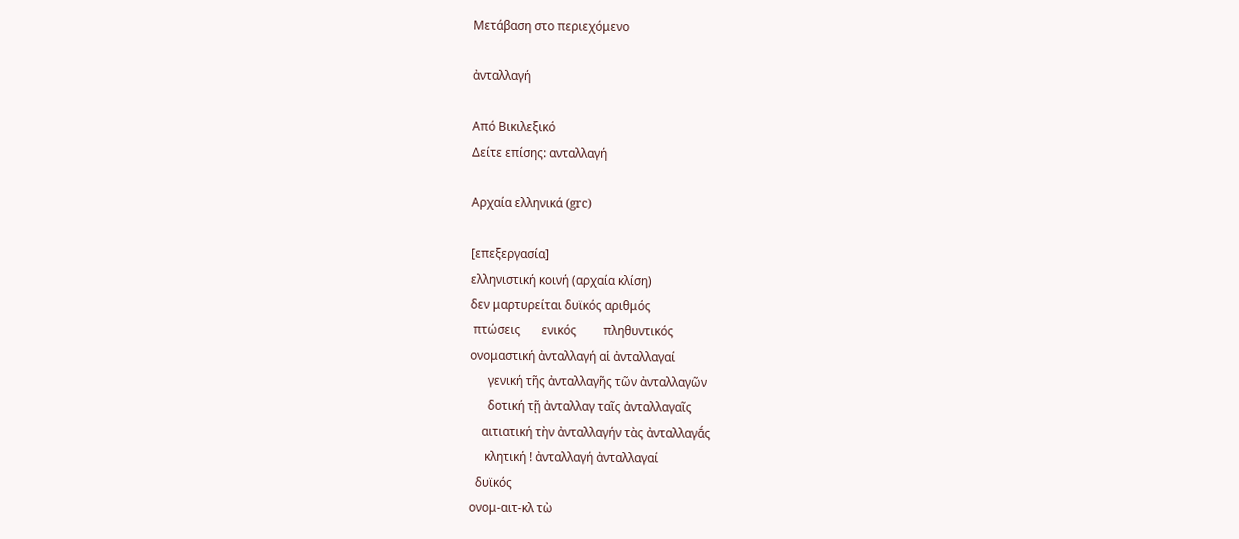Μετάβαση στο περιεχόμενο

ἀνταλλαγή

Από Βικιλεξικό
Δείτε επίσης: ανταλλαγή

Αρχαία ελληνικά (grc)

[επεξεργασία]
ελληνιστική κοινή (αρχαία κλίση)
δεν μαρτυρείται δυϊκός αριθμός
 πτώσεις       ενικός         πληθυντικός
ονομαστική ἀνταλλαγή αἱ ἀνταλλαγαί
      γενική τῆς ἀνταλλαγῆς τῶν ἀνταλλαγῶν
      δοτική τῇ ἀνταλλαγ ταῖς ἀνταλλαγαῖς
    αιτιατική τὴν ἀνταλλαγήν τὰς ἀνταλλαγᾱ́ς
     κλητική ! ἀνταλλαγή ἀνταλλαγαί
  δυϊκός
ονομ-αιτ-κλ τὼ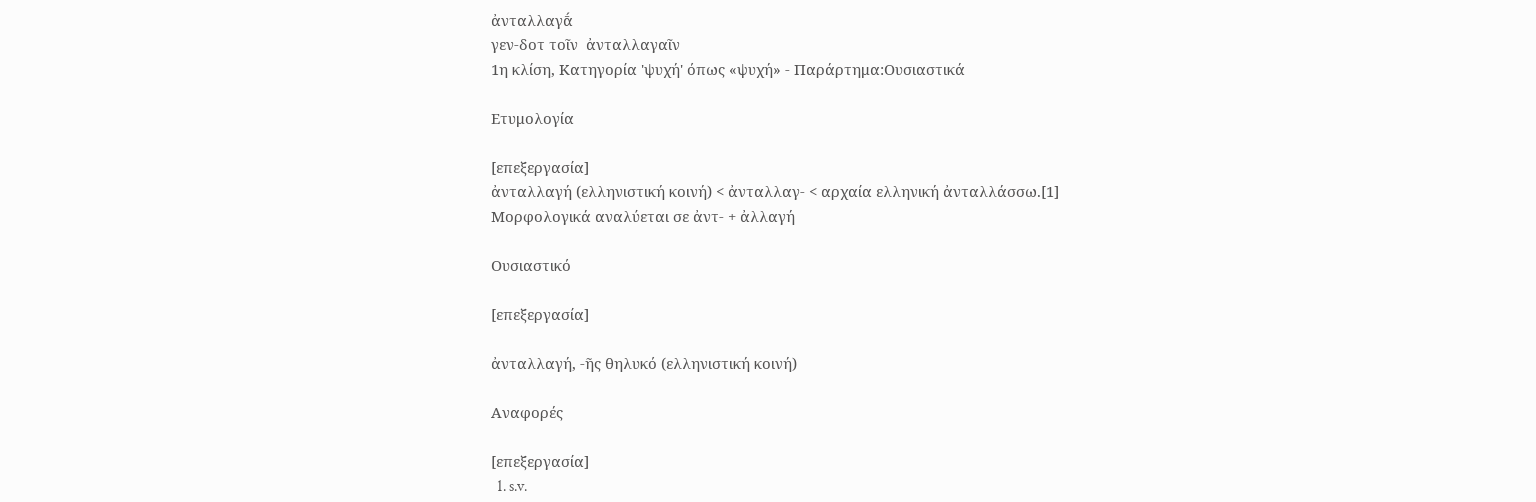ἀνταλλαγᾱ́
γεν-δοτ τοῖν  ἀνταλλαγαῖν
1η κλίση, Κατηγορία 'ψυχή' όπως «ψυχή» - Παράρτημα:Ουσιαστικά

Ετυμολογία

[επεξεργασία]
ἀνταλλαγή (ελληνιστική κοινή) < ἀνταλλαγ- < αρχαία ελληνική ἀνταλλάσσω.[1] Μορφολογικά αναλύεται σε ἀντ- + ἀλλαγή

Ουσιαστικό

[επεξεργασία]

ἀνταλλαγή, -ῆς θηλυκό (ελληνιστική κοινή)

Αναφορές

[επεξεργασία]
  1. s.v.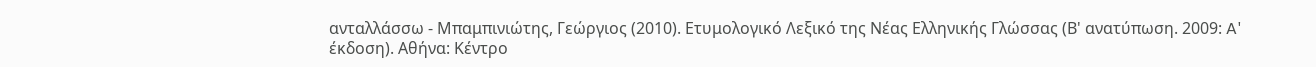ανταλλάσσω - Μπαμπινιώτης, Γεώργιος (2010). Ετυμολογικό Λεξικό της Νέας Ελληνικής Γλώσσας (Β' ανατύπωση. 2009: A' έκδοση). Αθήνα: Κέντρο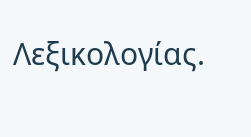Λεξικολογίας.